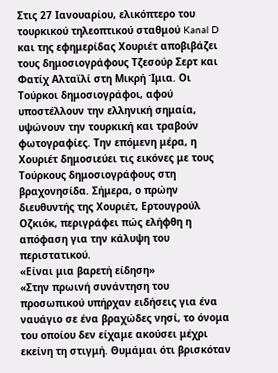Στις 27 Ιανουαρίου, ελικόπτερο του τουρκικού τηλεοπτικού σταθμού Kanal D και της εφημερίδας Χουριέτ αποβιβάζει τους δημοσιογράφους Τζεσούρ Σερτ και Φατίχ Αλταϊλί στη Μικρή Ίμια. Οι Τούρκοι δημοσιογράφοι, αφού υποστέλλουν την ελληνική σημαία, υψώνουν την τουρκική και τραβούν φωτογραφίες. Την επόμενη μέρα, η Χουριέτ δημοσιεύει τις εικόνες με τους Τούρκους δημοσιογράφους στη βραχονησίδα. Σήμερα, ο πρώην διευθυντής της Χουριέτ, Ερτουγρούλ Οζκιόκ, περιγράφει πώς ελήφθη η απόφαση για την κάλυψη του περιστατικού.
«Είναι μια βαρετή είδηση»
«Στην πρωινή συνάντηση του προσωπικού υπήρχαν ειδήσεις για ένα ναυάγιο σε ένα βραχώδες νησί, το όνομα του οποίου δεν είχαμε ακούσει μέχρι εκείνη τη στιγμή. Θυμάμαι ότι βρισκόταν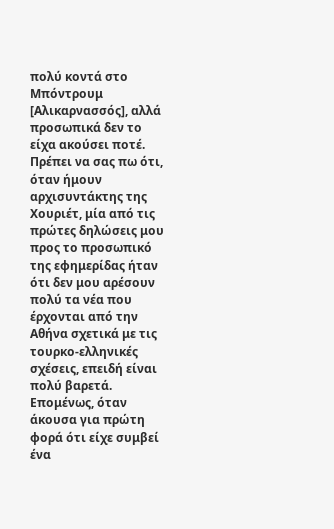πολύ κοντά στο Μπόντρουμ [Αλικαρνασσός], αλλά προσωπικά δεν το είχα ακούσει ποτέ. Πρέπει να σας πω ότι, όταν ήμουν αρχισυντάκτης της Χουριέτ, μία από τις πρώτες δηλώσεις μου προς το προσωπικό της εφημερίδας ήταν ότι δεν μου αρέσουν πολύ τα νέα που έρχονται από την Αθήνα σχετικά με τις τουρκο-ελληνικές σχέσεις, επειδή είναι πολύ βαρετά. Επομένως, όταν άκουσα για πρώτη φορά ότι είχε συμβεί ένα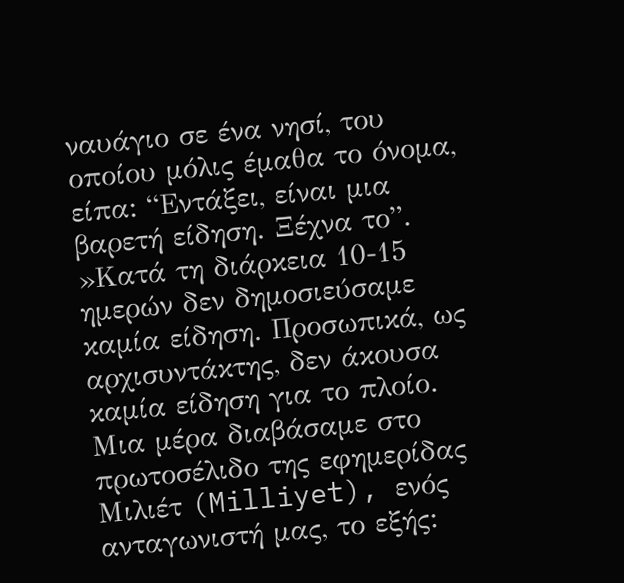ναυάγιο σε ένα νησί, του οποίου μόλις έμαθα το όνομα, είπα: “Εντάξει, είναι μια βαρετή είδηση. Ξέχνα το”.
»Κατά τη διάρκεια 10-15 ημερών δεν δημοσιεύσαμε καμία είδηση. Προσωπικά, ως αρχισυντάκτης, δεν άκουσα καμία είδηση για το πλοίο. Μια μέρα διαβάσαμε στο πρωτοσέλιδο της εφημερίδας Μιλιέτ (Milliyet), ενός ανταγωνιστή μας, το εξής: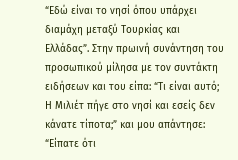“Εδώ είναι το νησί όπου υπάρχει διαμάχη μεταξύ Τουρκίας και Ελλάδας”. Στην πρωινή συνάντηση του προσωπικού μίλησα με τον συντάκτη ειδήσεων και του είπα: “Τι είναι αυτό; Η Μιλιέτ πήγε στο νησί και εσείς δεν κάνατε τίποτα;” και μου απάντησε: “Είπατε ότι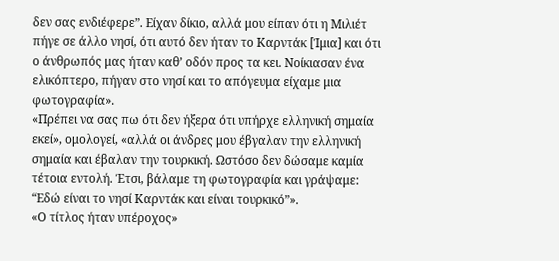δεν σας ενδιέφερε”. Είχαν δίκιο, αλλά μου είπαν ότι η Μιλιέτ πήγε σε άλλο νησί, ότι αυτό δεν ήταν το Καρντάκ [Ίμια] και ότι ο άνθρωπός μας ήταν καθ’ οδόν προς τα κει. Νοίκιασαν ένα ελικόπτερο, πήγαν στο νησί και το απόγευμα είχαμε μια φωτογραφία».
«Πρέπει να σας πω ότι δεν ήξερα ότι υπήρχε ελληνική σημαία εκεί», ομολογεί, «αλλά οι άνδρες μου έβγαλαν την ελληνική σημαία και έβαλαν την τουρκική. Ωστόσο δεν δώσαμε καμία τέτοια εντολή. Έτσι, βάλαμε τη φωτογραφία και γράψαμε: “Εδώ είναι το νησί Καρντάκ και είναι τουρκικό”».
«Ο τίτλος ήταν υπέροχος»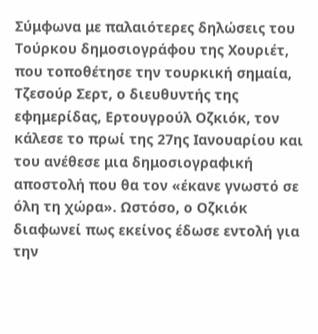Σύμφωνα με παλαιότερες δηλώσεις του Τούρκου δημοσιογράφου της Χουριέτ, που τοποθέτησε την τουρκική σημαία, Τζεσούρ Σερτ, ο διευθυντής της εφημερίδας, Ερτουγρούλ Οζκιόκ, τον κάλεσε το πρωί της 27ης Ιανουαρίου και του ανέθεσε μια δημοσιογραφική αποστολή που θα τον «έκανε γνωστό σε όλη τη χώρα». Ωστόσο, ο Οζκιόκ διαφωνεί πως εκείνος έδωσε εντολή για την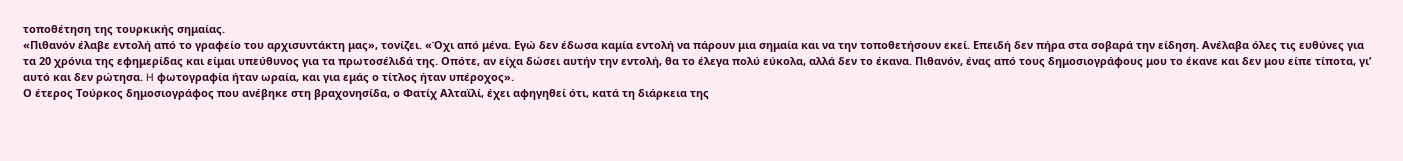τοποθέτηση της τουρκικής σημαίας.
«Πιθανόν έλαβε εντολή από το γραφείο του αρχισυντάκτη μας», τονίζει. «Όχι από μένα. Εγώ δεν έδωσα καμία εντολή να πάρουν μια σημαία και να την τοποθετήσουν εκεί. Επειδή δεν πήρα στα σοβαρά την είδηση. Ανέλαβα όλες τις ευθύνες για τα 20 χρόνια της εφημερίδας και είμαι υπεύθυνος για τα πρωτοσέλιδά της. Οπότε, αν είχα δώσει αυτήν την εντολή, θα το έλεγα πολύ εύκολα, αλλά δεν το έκανα. Πιθανόν, ένας από τους δημοσιογράφους μου το έκανε και δεν μου είπε τίποτα, γι’ αυτό και δεν ρώτησα. H φωτογραφία ήταν ωραία, και για εμάς ο τίτλος ήταν υπέροχος».
Ο έτερος Τούρκος δημοσιογράφος που ανέβηκε στη βραχονησίδα, ο Φατίχ Αλταϊλί, έχει αφηγηθεί ότι, κατά τη διάρκεια της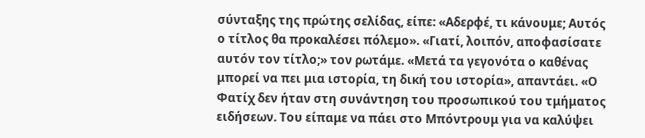σύνταξης της πρώτης σελίδας, είπε: «Αδερφέ, τι κάνουμε; Αυτός ο τίτλος θα προκαλέσει πόλεμο». «Γιατί, λοιπόν, αποφασίσατε αυτόν τον τίτλο;» τον ρωτάμε. «Μετά τα γεγονότα ο καθένας μπορεί να πει μια ιστορία, τη δική του ιστορία», απαντάει. «Ο Φατίχ δεν ήταν στη συνάντηση του προσωπικού του τμήματος ειδήσεων. Του είπαμε να πάει στο Μπόντρουμ για να καλύψει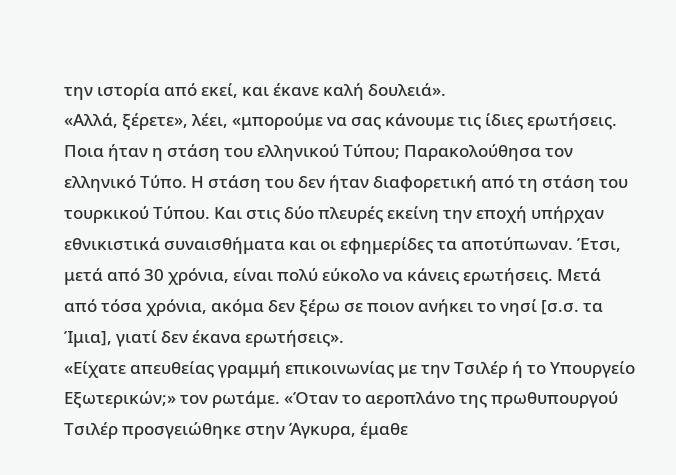την ιστορία από εκεί, και έκανε καλή δουλειά».
«Αλλά, ξέρετε», λέει, «μπορούμε να σας κάνουμε τις ίδιες ερωτήσεις. Ποια ήταν η στάση του ελληνικού Τύπου; Παρακολούθησα τον ελληνικό Τύπο. Η στάση του δεν ήταν διαφορετική από τη στάση του τουρκικού Τύπου. Και στις δύο πλευρές εκείνη την εποχή υπήρχαν εθνικιστικά συναισθήματα και οι εφημερίδες τα αποτύπωναν. Έτσι, μετά από 30 χρόνια, είναι πολύ εύκολο να κάνεις ερωτήσεις. Μετά από τόσα χρόνια, ακόμα δεν ξέρω σε ποιον ανήκει το νησί [σ.σ. τα Ίμια], γιατί δεν έκανα ερωτήσεις».
«Είχατε απευθείας γραμμή επικοινωνίας με την Τσιλέρ ή το Υπουργείο Εξωτερικών;» τον ρωτάμε. «Όταν το αεροπλάνο της πρωθυπουργού Τσιλέρ προσγειώθηκε στην Άγκυρα, έμαθε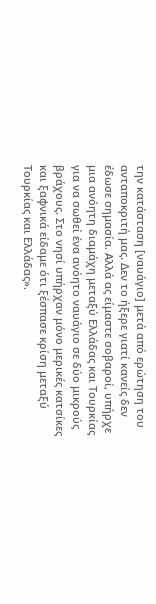την κατάσταση [ναυάγιο] μετά από ερώτηση του ανταποκριτή μας. Δεν το ήξερε γιατί κανείς δεν έδωσε σημασία. Αλλά ας είμαστε σοβαροί, υπήρχε μια ανόητη διαμάχη μεταξύ Ελλάδας και Τουρκίας για να σωθεί ένα ανόητο ναυάγιο σε δύο μικρούς βράχους. Στο νησί υπήρχαν μόνο μερικές κατσίκες και ξαφνικά είδαμε ότι ξέσπασε κρίση μεταξύ Τουρκίας και Ελλάδας».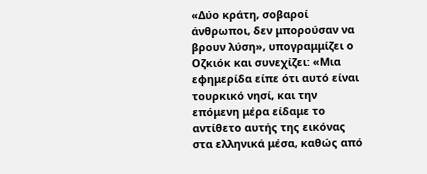«Δύο κράτη, σοβαροί άνθρωποι, δεν μπορούσαν να βρουν λύση», υπογραμμίζει ο Οζκιόκ και συνεχίζει: «Μια εφημερίδα είπε ότι αυτό είναι τουρκικό νησί, και την επόμενη μέρα είδαμε το αντίθετο αυτής της εικόνας στα ελληνικά μέσα, καθώς από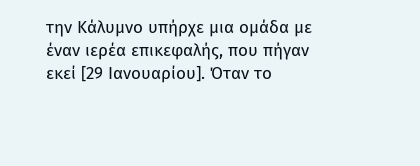την Κάλυμνο υπήρχε μια ομάδα με έναν ιερέα επικεφαλής, που πήγαν εκεί [29 Ιανουαρίου]. Όταν το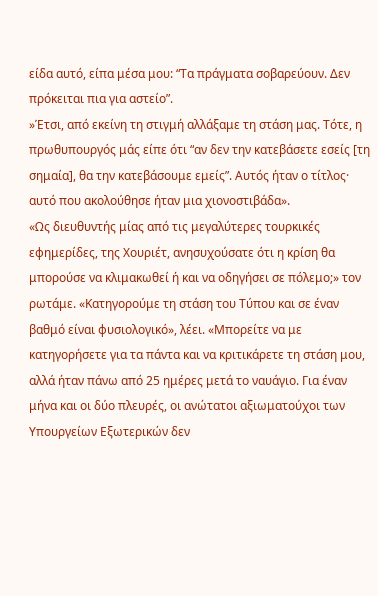είδα αυτό, είπα μέσα μου: “Τα πράγματα σοβαρεύουν. Δεν πρόκειται πια για αστείο”.
»Έτσι, από εκείνη τη στιγμή αλλάξαμε τη στάση μας. Τότε, η πρωθυπουργός μάς είπε ότι “αν δεν την κατεβάσετε εσείς [τη σημαία], θα την κατεβάσουμε εμείς”. Αυτός ήταν ο τίτλος· αυτό που ακολούθησε ήταν μια χιονοστιβάδα».
«Ως διευθυντής μίας από τις μεγαλύτερες τουρκικές εφημερίδες, της Χουριέτ, ανησυχούσατε ότι η κρίση θα μπορούσε να κλιμακωθεί ή και να οδηγήσει σε πόλεμο;» τον ρωτάμε. «Κατηγορούμε τη στάση του Τύπου και σε έναν βαθμό είναι φυσιολογικό», λέει. «Μπορείτε να με κατηγορήσετε για τα πάντα και να κριτικάρετε τη στάση μου, αλλά ήταν πάνω από 25 ημέρες μετά το ναυάγιο. Για έναν μήνα και οι δύο πλευρές, οι ανώτατοι αξιωματούχοι των Υπουργείων Εξωτερικών δεν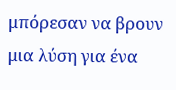μπόρεσαν να βρουν μια λύση για ένα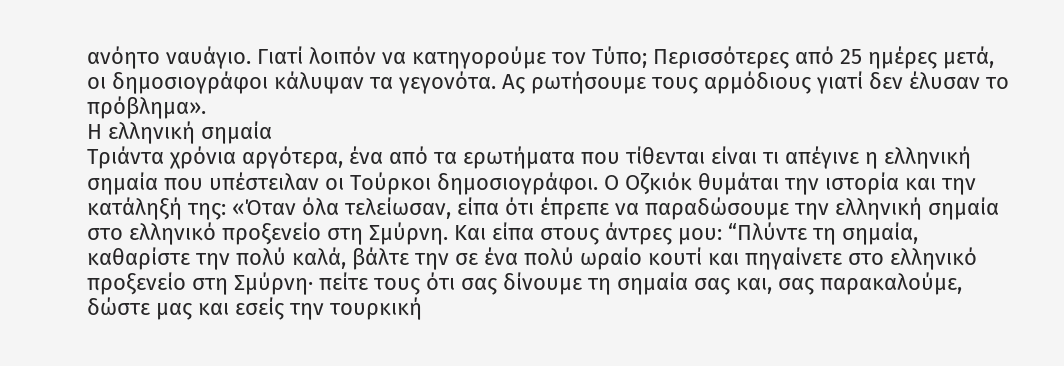ανόητο ναυάγιο. Γιατί λοιπόν να κατηγορούμε τον Τύπο; Περισσότερες από 25 ημέρες μετά, οι δημοσιογράφοι κάλυψαν τα γεγονότα. Ας ρωτήσουμε τους αρμόδιους γιατί δεν έλυσαν το πρόβλημα».
Η ελληνική σημαία
Τριάντα χρόνια αργότερα, ένα από τα ερωτήματα που τίθενται είναι τι απέγινε η ελληνική σημαία που υπέστειλαν οι Τούρκοι δημοσιογράφοι. Ο Οζκιόκ θυμάται την ιστορία και την κατάληξή της: «Όταν όλα τελείωσαν, είπα ότι έπρεπε να παραδώσουμε την ελληνική σημαία στο ελληνικό προξενείο στη Σμύρνη. Και είπα στους άντρες μου: “Πλύντε τη σημαία, καθαρίστε την πολύ καλά, βάλτε την σε ένα πολύ ωραίο κουτί και πηγαίνετε στο ελληνικό προξενείο στη Σμύρνη· πείτε τους ότι σας δίνουμε τη σημαία σας και, σας παρακαλούμε, δώστε μας και εσείς την τουρκική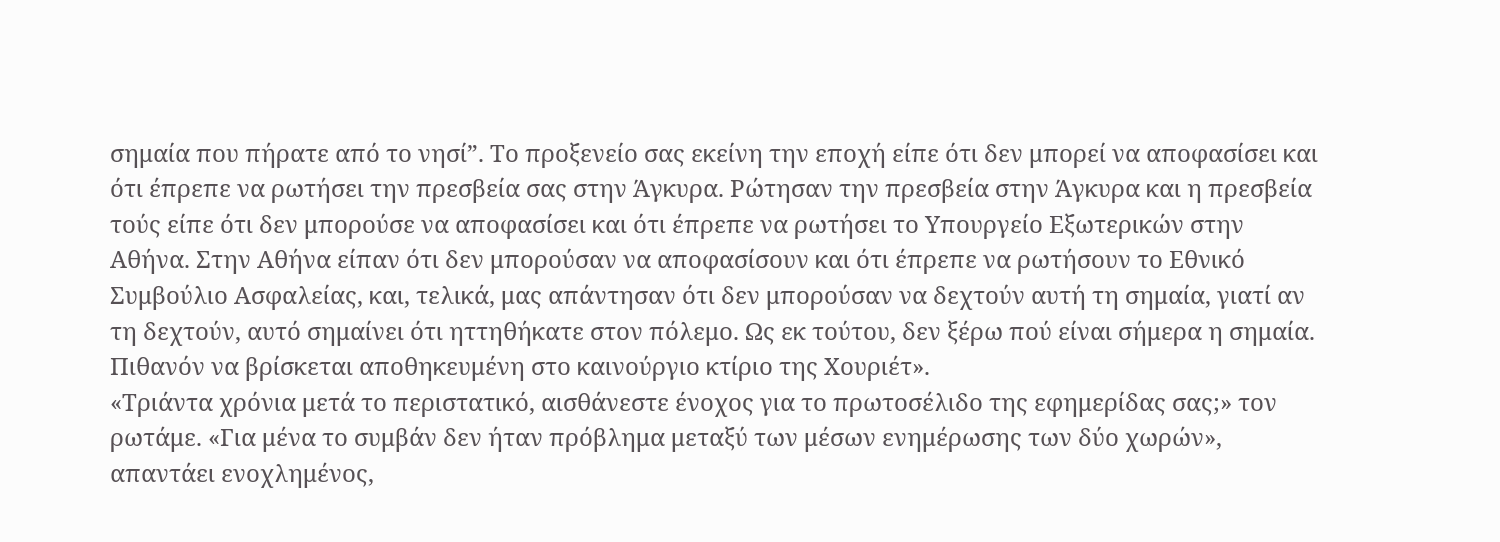σημαία που πήρατε από το νησί”. Το προξενείο σας εκείνη την εποχή είπε ότι δεν μπορεί να αποφασίσει και ότι έπρεπε να ρωτήσει την πρεσβεία σας στην Άγκυρα. Ρώτησαν την πρεσβεία στην Άγκυρα και η πρεσβεία τούς είπε ότι δεν μπορούσε να αποφασίσει και ότι έπρεπε να ρωτήσει το Υπουργείο Εξωτερικών στην Αθήνα. Στην Αθήνα είπαν ότι δεν μπορούσαν να αποφασίσουν και ότι έπρεπε να ρωτήσουν το Εθνικό Συμβούλιο Ασφαλείας, και, τελικά, μας απάντησαν ότι δεν μπορούσαν να δεχτούν αυτή τη σημαία, γιατί αν τη δεχτούν, αυτό σημαίνει ότι ηττηθήκατε στον πόλεμο. Ως εκ τούτου, δεν ξέρω πού είναι σήμερα η σημαία. Πιθανόν να βρίσκεται αποθηκευμένη στο καινούργιο κτίριο της Χουριέτ».
«Τριάντα χρόνια μετά το περιστατικό, αισθάνεστε ένοχος για το πρωτοσέλιδο της εφημερίδας σας;» τον ρωτάμε. «Για μένα το συμβάν δεν ήταν πρόβλημα μεταξύ των μέσων ενημέρωσης των δύο χωρών», απαντάει ενοχλημένος,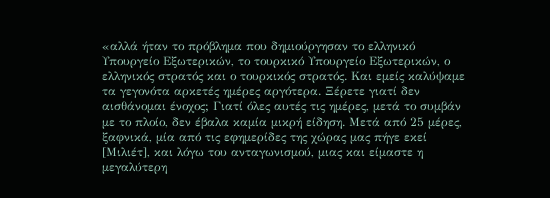«αλλά ήταν το πρόβλημα που δημιούργησαν το ελληνικό Υπουργείο Εξωτερικών, το τουρκικό Υπουργείο Εξωτερικών, ο ελληνικός στρατός και ο τουρκικός στρατός. Και εμείς καλύψαμε τα γεγονότα αρκετές ημέρες αργότερα. Ξέρετε γιατί δεν αισθάνομαι ένοχος; Γιατί όλες αυτές τις ημέρες, μετά το συμβάν με το πλοίο, δεν έβαλα καμία μικρή είδηση. Μετά από 25 μέρες, ξαφνικά, μία από τις εφημερίδες της χώρας μας πήγε εκεί [Μιλιέτ], και λόγω του ανταγωνισμού, μιας και είμαστε η μεγαλύτερη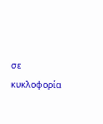σε κυκλοφορία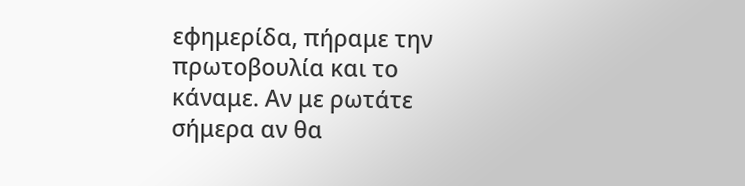εφημερίδα, πήραμε την πρωτοβουλία και το κάναμε. Αν με ρωτάτε σήμερα αν θα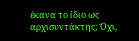έκανα το ίδιο ως αρχισυντάκτης; Όχι,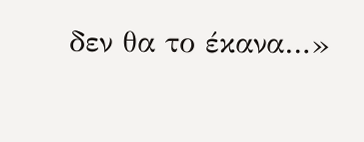δεν θα το έκανα…»